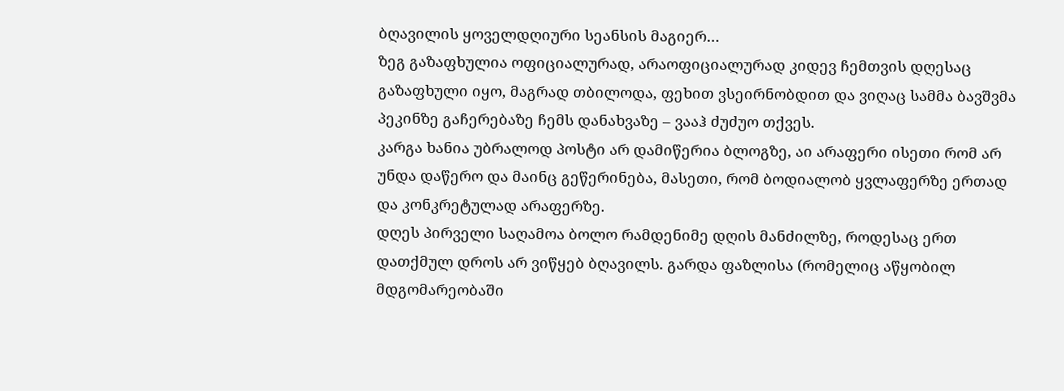ბღავილის ყოველდღიური სეანსის მაგიერ…
ზეგ გაზაფხულია ოფიციალურად, არაოფიციალურად კიდევ ჩემთვის დღესაც გაზაფხული იყო, მაგრად თბილოდა, ფეხით ვსეირნობდით და ვიღაც სამმა ბავშვმა პეკინზე გაჩერებაზე ჩემს დანახვაზე – ვააჰ ძუძუო თქვეს.
კარგა ხანია უბრალოდ პოსტი არ დამიწერია ბლოგზე, აი არაფერი ისეთი რომ არ უნდა დაწერო და მაინც გეწერინება, მასეთი, რომ ბოდიალობ ყვლაფერზე ერთად და კონკრეტულად არაფერზე.
დღეს პირველი საღამოა ბოლო რამდენიმე დღის მანძილზე, როდესაც ერთ დათქმულ დროს არ ვიწყებ ბღავილს. გარდა ფაზლისა (რომელიც აწყობილ მდგომარეობაში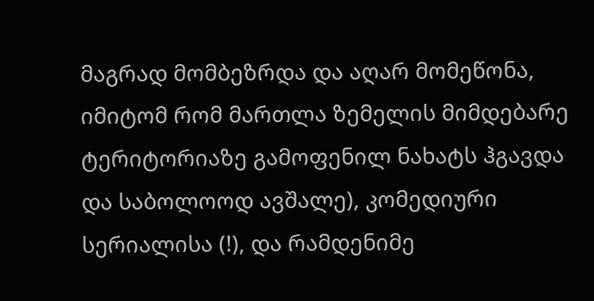მაგრად მომბეზრდა და აღარ მომეწონა, იმიტომ რომ მართლა ზემელის მიმდებარე ტერიტორიაზე გამოფენილ ნახატს ჰგავდა და საბოლოოდ ავშალე), კომედიური სერიალისა (!), და რამდენიმე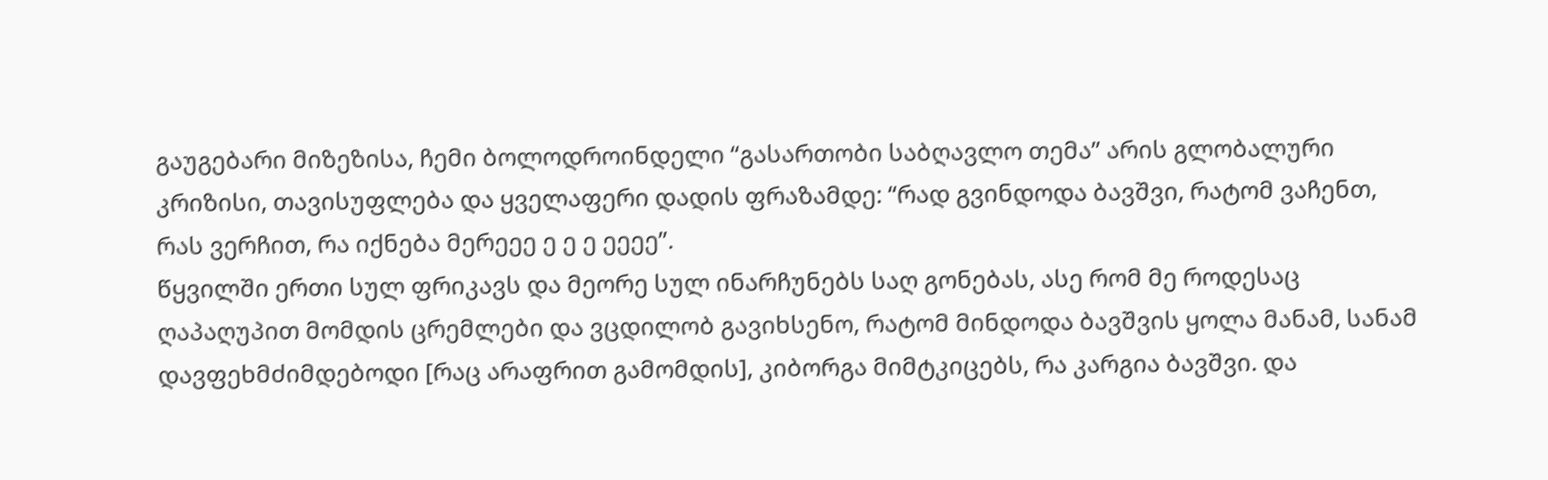გაუგებარი მიზეზისა, ჩემი ბოლოდროინდელი “გასართობი საბღავლო თემა” არის გლობალური კრიზისი, თავისუფლება და ყველაფერი დადის ფრაზამდე: “რად გვინდოდა ბავშვი, რატომ ვაჩენთ, რას ვერჩით, რა იქნება მერეეე ე ე ე ეეეე”.
წყვილში ერთი სულ ფრიკავს და მეორე სულ ინარჩუნებს საღ გონებას, ასე რომ მე როდესაც ღაპაღუპით მომდის ცრემლები და ვცდილობ გავიხსენო, რატომ მინდოდა ბავშვის ყოლა მანამ, სანამ დავფეხმძიმდებოდი [რაც არაფრით გამომდის], კიბორგა მიმტკიცებს, რა კარგია ბავშვი. და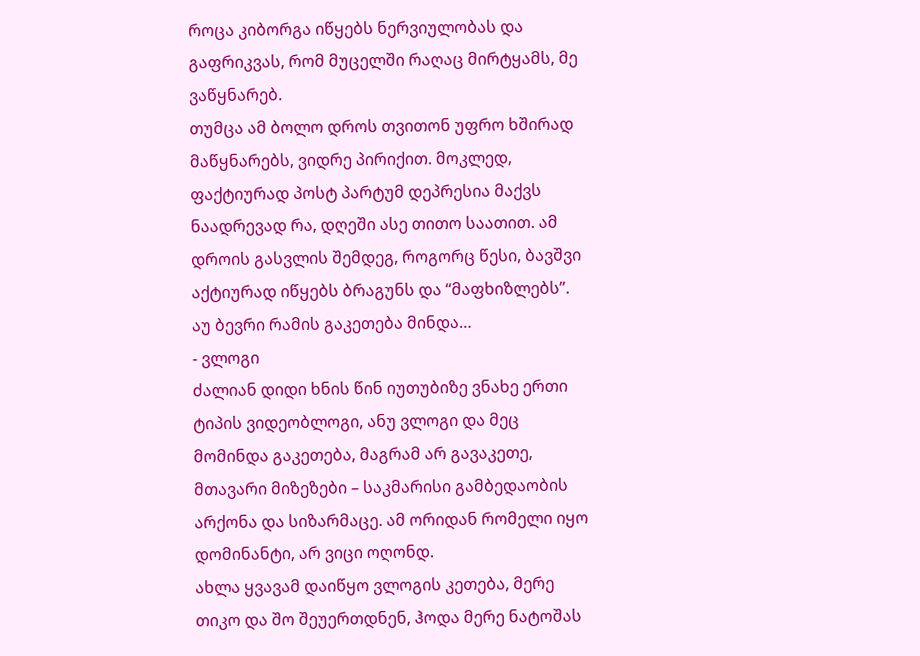როცა კიბორგა იწყებს ნერვიულობას და გაფრიკვას, რომ მუცელში რაღაც მირტყამს, მე ვაწყნარებ.
თუმცა ამ ბოლო დროს თვითონ უფრო ხშირად მაწყნარებს, ვიდრე პირიქით. მოკლედ, ფაქტიურად პოსტ პარტუმ დეპრესია მაქვს ნაადრევად რა, დღეში ასე თითო საათით. ამ დროის გასვლის შემდეგ, როგორც წესი, ბავშვი აქტიურად იწყებს ბრაგუნს და “მაფხიზლებს”.
აუ ბევრი რამის გაკეთება მინდა…
- ვლოგი
ძალიან დიდი ხნის წინ იუთუბიზე ვნახე ერთი ტიპის ვიდეობლოგი, ანუ ვლოგი და მეც მომინდა გაკეთება, მაგრამ არ გავაკეთე, მთავარი მიზეზები – საკმარისი გამბედაობის არქონა და სიზარმაცე. ამ ორიდან რომელი იყო დომინანტი, არ ვიცი ოღონდ.
ახლა ყვავამ დაიწყო ვლოგის კეთება, მერე თიკო და შო შეუერთდნენ, ჰოდა მერე ნატოშას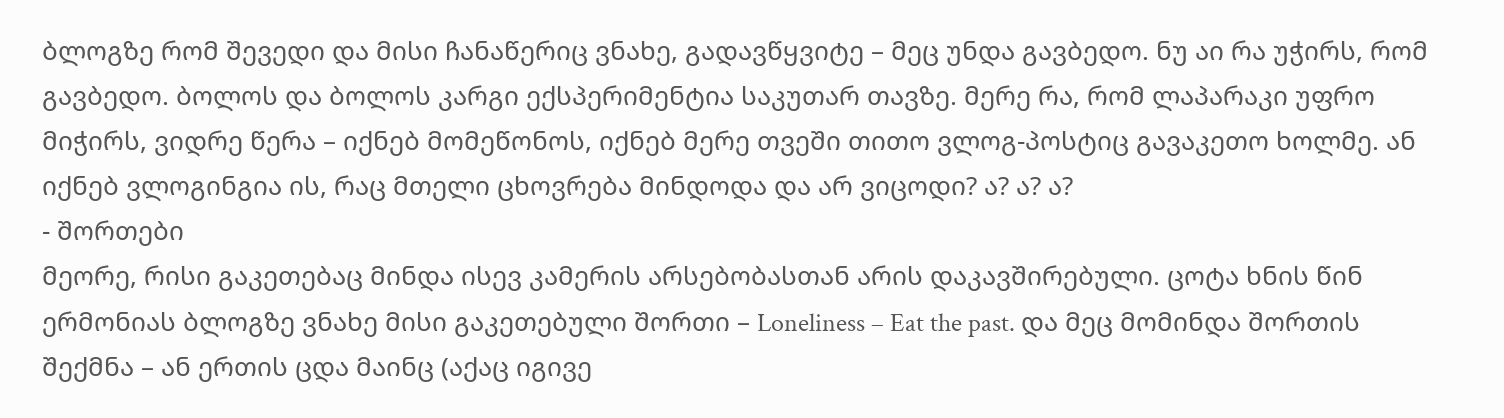ბლოგზე რომ შევედი და მისი ჩანაწერიც ვნახე, გადავწყვიტე – მეც უნდა გავბედო. ნუ აი რა უჭირს, რომ გავბედო. ბოლოს და ბოლოს კარგი ექსპერიმენტია საკუთარ თავზე. მერე რა, რომ ლაპარაკი უფრო მიჭირს, ვიდრე წერა – იქნებ მომეწონოს, იქნებ მერე თვეში თითო ვლოგ-პოსტიც გავაკეთო ხოლმე. ან იქნებ ვლოგინგია ის, რაც მთელი ცხოვრება მინდოდა და არ ვიცოდი? ა? ა? ა?
- შორთები
მეორე, რისი გაკეთებაც მინდა ისევ კამერის არსებობასთან არის დაკავშირებული. ცოტა ხნის წინ ერმონიას ბლოგზე ვნახე მისი გაკეთებული შორთი – Loneliness – Eat the past. და მეც მომინდა შორთის შექმნა – ან ერთის ცდა მაინც (აქაც იგივე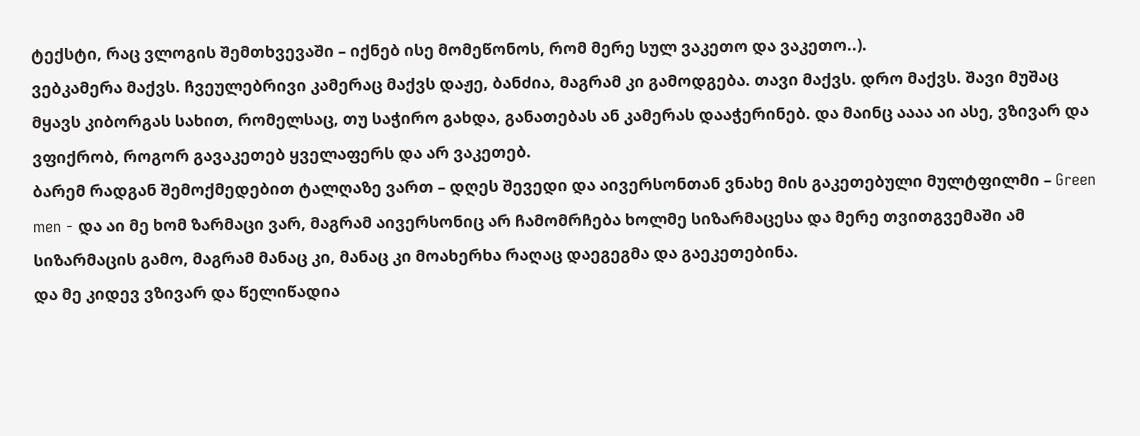ტექსტი, რაც ვლოგის შემთხვევაში – იქნებ ისე მომეწონოს, რომ მერე სულ ვაკეთო და ვაკეთო..).
ვებკამერა მაქვს. ჩვეულებრივი კამერაც მაქვს დაჟე, ბანძია, მაგრამ კი გამოდგება. თავი მაქვს. დრო მაქვს. შავი მუშაც მყავს კიბორგას სახით, რომელსაც, თუ საჭირო გახდა, განათებას ან კამერას დააჭერინებ. და მაინც აააა აი ასე, ვზივარ და ვფიქრობ, როგორ გავაკეთებ ყველაფერს და არ ვაკეთებ.
ბარემ რადგან შემოქმედებით ტალღაზე ვართ – დღეს შევედი და აივერსონთან ვნახე მის გაკეთებული მულტფილმი – Green men - და აი მე ხომ ზარმაცი ვარ, მაგრამ აივერსონიც არ ჩამომრჩება ხოლმე სიზარმაცესა და მერე თვითგვემაში ამ სიზარმაცის გამო, მაგრამ მანაც კი, მანაც კი მოახერხა რაღაც დაეგეგმა და გაეკეთებინა.
და მე კიდევ ვზივარ და წელიწადია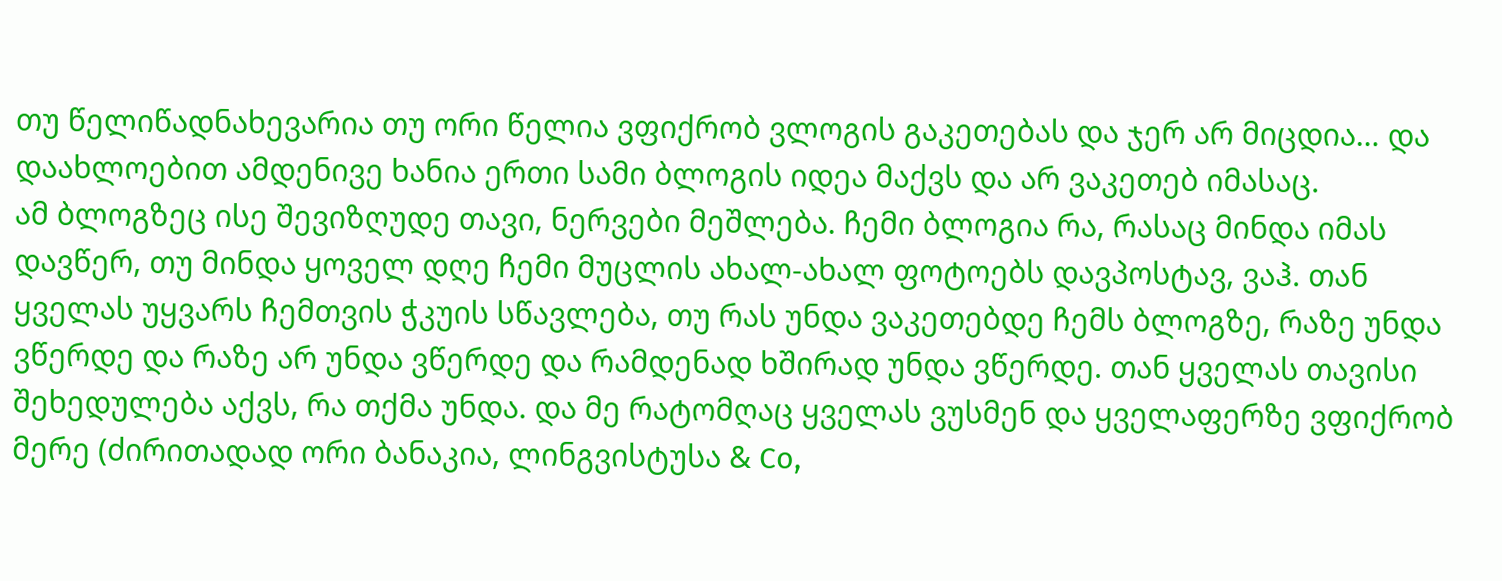თუ წელიწადნახევარია თუ ორი წელია ვფიქრობ ვლოგის გაკეთებას და ჯერ არ მიცდია… და დაახლოებით ამდენივე ხანია ერთი სამი ბლოგის იდეა მაქვს და არ ვაკეთებ იმასაც.
ამ ბლოგზეც ისე შევიზღუდე თავი, ნერვები მეშლება. ჩემი ბლოგია რა, რასაც მინდა იმას დავწერ, თუ მინდა ყოველ დღე ჩემი მუცლის ახალ-ახალ ფოტოებს დავპოსტავ, ვაჰ. თან ყველას უყვარს ჩემთვის ჭკუის სწავლება, თუ რას უნდა ვაკეთებდე ჩემს ბლოგზე, რაზე უნდა ვწერდე და რაზე არ უნდა ვწერდე და რამდენად ხშირად უნდა ვწერდე. თან ყველას თავისი შეხედულება აქვს, რა თქმა უნდა. და მე რატომღაც ყველას ვუსმენ და ყველაფერზე ვფიქრობ მერე (ძირითადად ორი ბანაკია, ლინგვისტუსა & Co,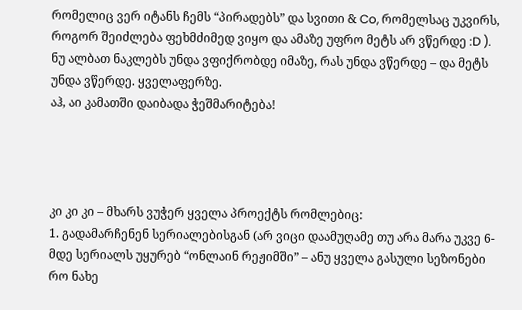რომელიც ვერ იტანს ჩემს “პირადებს” და სვითი & Co, რომელსაც უკვირს, როგორ შეიძლება ფეხმძიმედ ვიყო და ამაზე უფრო მეტს არ ვწერდე :D ).
ნუ ალბათ ნაკლებს უნდა ვფიქრობდე იმაზე, რას უნდა ვწერდე – და მეტს უნდა ვწერდე. ყველაფერზე.
აჰ, აი კამათში დაიბადა ჭეშმარიტება!




კი კი კი – მხარს ვუჭერ ყველა პროექტს რომლებიც:
1. გადამარჩენენ სერიალებისგან (არ ვიცი დაამუღამე თუ არა მარა უკვე 6-მდე სერიალს უყურებ “ონლაინ რეჟიმში” – ანუ ყველა გასული სეზონები რო ნახე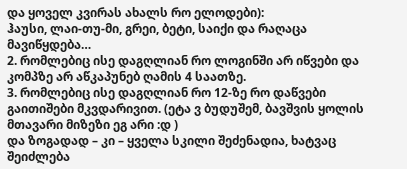და ყოველ კვირას ახალს რო ელოდები):
ჰაუსი, ლაი-თუ-მი, გრეი, ბეტი, საიქი და რაღაცა მავიწყდება…
2. რომლებიც ისე დაგღლიან რო ლოგინში არ იწვები და კომპზე არ აწკაპუნებ ღამის 4 საათზე.
3. რომლებიც ისე დაგღლიან რო 12-ზე რო დაწვები გაითიშები მკვდარივით. (ეტა ვ ბუდუშემ, ბავშვის ყოლის მთავარი მიზეზი ეგ არი :დ )
და ზოგადად – კი – ყველა სკილი შეძენადია, ხატვაც შეიძლება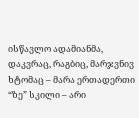ისწავლო ადამიანმა, დაკვრაც, რაგბიც, მარჯვნივ ხტომაც – მარა ერთადერთი “ზე” სკილი – არი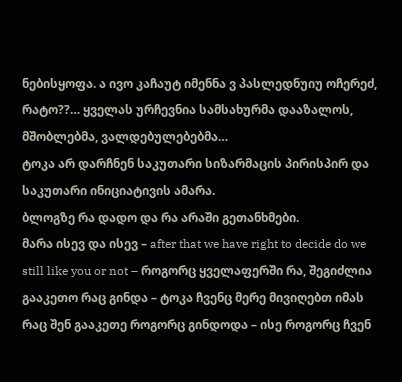ნებისყოფა. ა ივო კაჩაუტ იმენნა ვ პასლედნუიუ ოჩერეძ, რატო??… ყველას ურჩევნია სამსახურმა დააზალოს, მშობლებმა, ვალდებულებებმა…
ტოკა არ დარჩნენ საკუთარი სიზარმაცის პირისპირ და საკუთარი ინიციატივის ამარა.
ბლოგზე რა დადო და რა არაში გეთანხმები.
მარა ისევ და ისევ – after that we have right to decide do we still like you or not – როგორც ყველაფერში რა, შეგიძლია გააკეთო რაც გინდა – ტოკა ჩვენც მერე მივიღებთ იმას რაც შენ გააკეთე როგორც გინდოდა – ისე როგორც ჩვენ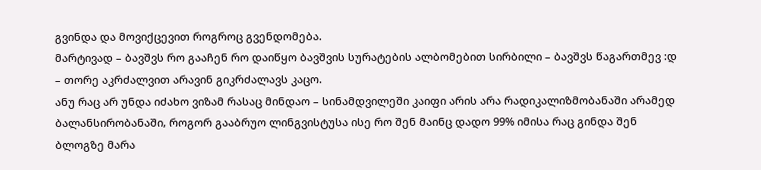გვინდა და მოვიქცევით როგროც გვენდომება.
მარტივად – ბავშვს რო გააჩენ რო დაიწყო ბავშვის სურატების ალბომებით სირბილი – ბავშვს წაგართმევ :დ – თორე აკრძალვით არავინ გიკრძალავს კაცო.
ანუ რაც არ უნდა იძახო ვიზამ რასაც მინდაო – სინამდვილეში კაიფი არის არა რადიკალიზმობანაში არამედ ბალანსირობანაში, როგორ გააბრუო ლინგვისტუსა ისე რო შენ მაინც დადო 99% იმისა რაც გინდა შენ ბლოგზე მარა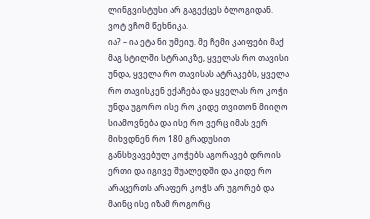ლინგვისტუსი არ გაგექცეს ბლოგიდან.
ვოტ ვჩომ წეხნიკა.
ია? – ია ეტა ნი უმეიუ. მე ჩემი კაიფები მაქ მაგ სტილში სტრაიკზე, ყველას რო თავისი უნდა, ყველა რო თავისას ატრაკებს, ყველა რო თავისკენ ექაჩება და ყველას რო კოჭი უნდა უგორო ისე რო კიდე თვითონ მიიღო სიამოვნება და ისე რო ვერც იმას ვერ მიხვდნენ რო 180 გრადუსით განსხვავებულ კოჭებს აგორავებ დროის ერთი და იგივე შუალედში და კიდე რო არაცერთს არაფერ კოჭს არ უგორებ და მაინც ისე იზამ როგორც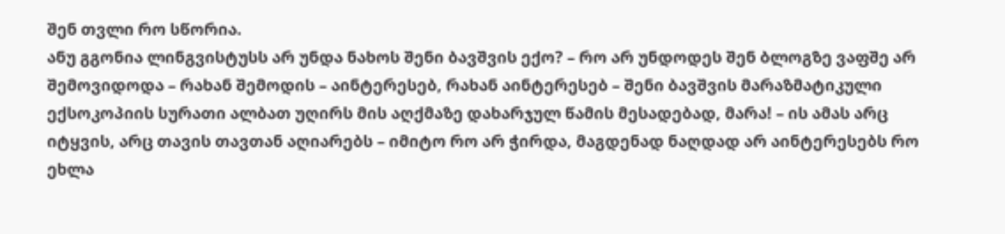შენ თვლი რო სწორია.
ანუ გგონია ლინგვისტუსს არ უნდა ნახოს შენი ბავშვის ექო? – რო არ უნდოდეს შენ ბლოგზე ვაფშე არ შემოვიდოდა – რახან შემოდის – აინტერესებ, რახან აინტერესებ – შენი ბავშვის მარაზმატიკული ექსოკოპიის სურათი ალბათ უღირს მის აღქმაზე დახარჯულ წამის მესადებად, მარა! – ის ამას არც იტყვის, არც თავის თავთან აღიარებს – იმიტო რო არ ჭირდა, მაგდენად ნაღდად არ აინტერესებს რო ეხლა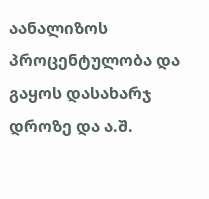აანალიზოს პროცენტულობა და გაყოს დასახარჯ დროზე და ა.შ.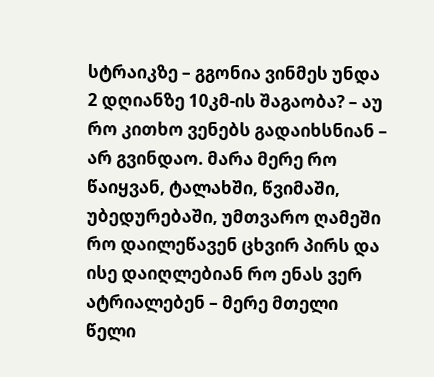სტრაიკზე – გგონია ვინმეს უნდა 2 დღიანზე 10კმ-ის შაგაობა? – აუ რო კითხო ვენებს გადაიხსნიან – არ გვინდაო. მარა მერე რო წაიყვან, ტალახში, წვიმაში, უბედურებაში, უმთვარო ღამეში რო დაილეწავენ ცხვირ პირს და ისე დაიღლებიან რო ენას ვერ ატრიალებენ – მერე მთელი წელი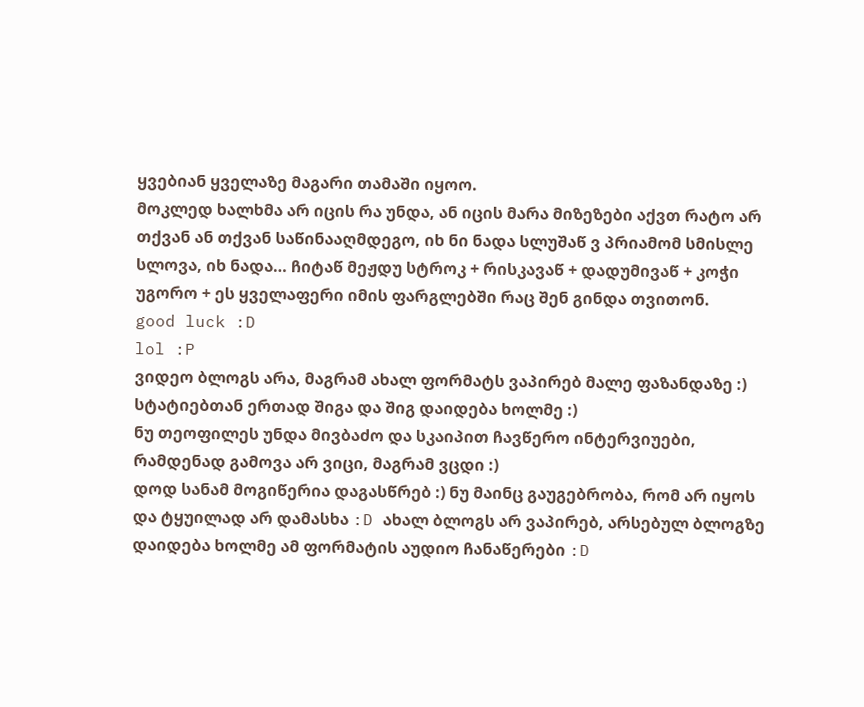ყვებიან ყველაზე მაგარი თამაში იყოო.
მოკლედ ხალხმა არ იცის რა უნდა, ან იცის მარა მიზეზები აქვთ რატო არ თქვან ან თქვან საწინააღმდეგო, იხ ნი ნადა სლუშაწ ვ პრიამომ სმისლე სლოვა, იხ ნადა… ჩიტაწ მეჟდუ სტროკ + რისკავაწ + დადუმივაწ + კოჭი უგორო + ეს ყველაფერი იმის ფარგლებში რაც შენ გინდა თვითონ.
good luck :D
lol :P
ვიდეო ბლოგს არა, მაგრამ ახალ ფორმატს ვაპირებ მალე ფაზანდაზე :) სტატიებთან ერთად შიგა და შიგ დაიდება ხოლმე :)
ნუ თეოფილეს უნდა მივბაძო და სკაიპით ჩავწერო ინტერვიუები, რამდენად გამოვა არ ვიცი, მაგრამ ვცდი :)
დოდ სანამ მოგიწერია დაგასწრებ :) ნუ მაინც გაუგებრობა, რომ არ იყოს და ტყუილად არ დამასხა :D ახალ ბლოგს არ ვაპირებ, არსებულ ბლოგზე დაიდება ხოლმე ამ ფორმატის აუდიო ჩანაწერები :D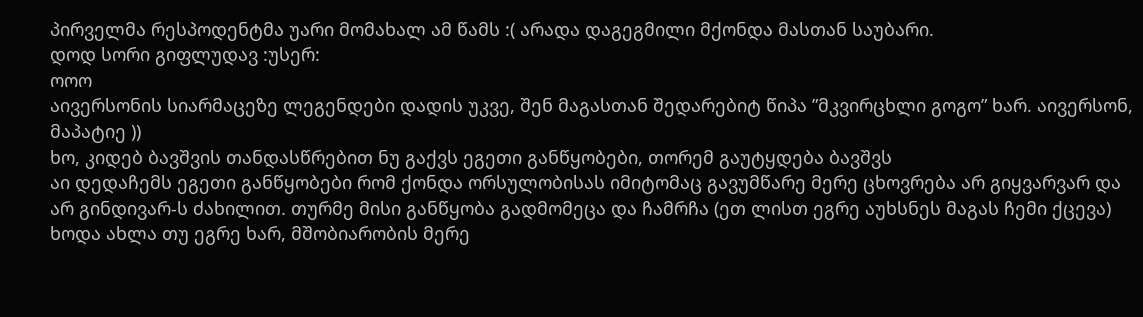პირველმა რესპოდენტმა უარი მომახალ ამ წამს :( არადა დაგეგმილი მქონდა მასთან საუბარი.
დოდ სორი გიფლუდავ :უსერ:
ოოო
აივერსონის სიარმაცეზე ლეგენდები დადის უკვე, შენ მაგასთან შედარებიტ წიპა ”მკვირცხლი გოგო” ხარ. აივერსონ, მაპატიე ))
ხო, კიდებ ბავშვის თანდასწრებით ნუ გაქვს ეგეთი განწყობები, თორემ გაუტყდება ბავშვს
აი დედაჩემს ეგეთი განწყობები რომ ქონდა ორსულობისას იმიტომაც გავუმწარე მერე ცხოვრება არ გიყვარვარ და არ გინდივარ-ს ძახილით. თურმე მისი განწყობა გადმომეცა და ჩამრჩა (ეთ ლისთ ეგრე აუხსნეს მაგას ჩემი ქცევა)
ხოდა ახლა თუ ეგრე ხარ, მშობიარობის მერე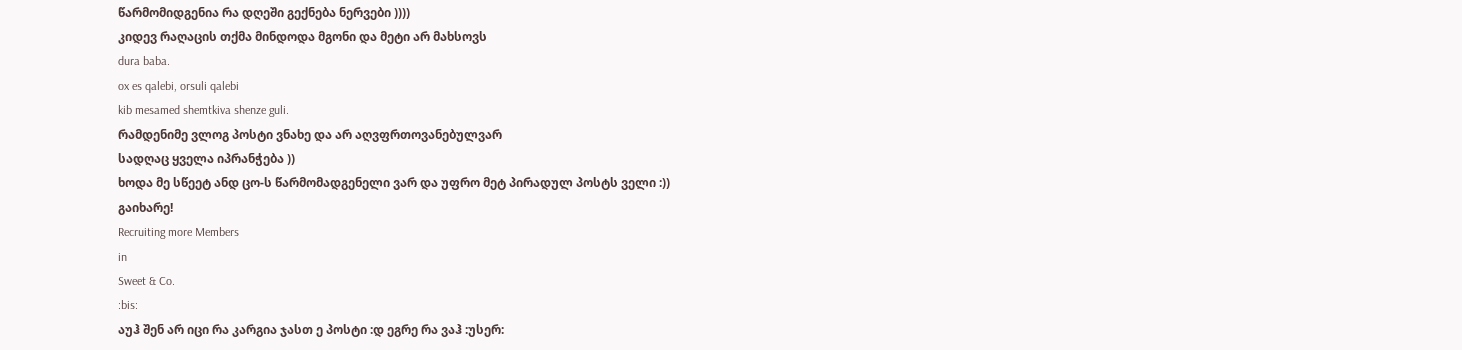წარმომიდგენია რა დღეში გექნება ნერვები ))))
კიდევ რაღაცის თქმა მინდოდა მგონი და მეტი არ მახსოვს
dura baba.
ox es qalebi, orsuli qalebi
kib mesamed shemtkiva shenze guli.
რამდენიმე ვლოგ პოსტი ვნახე და არ აღვფრთოვანებულვარ
სადღაც ყველა იპრანჭება ))
ხოდა მე სწეეტ ანდ ცო-ს წარმომადგენელი ვარ და უფრო მეტ პირადულ პოსტს ველი :))
გაიხარე!
Recruiting more Members
in
Sweet & Co.
:bis:
აუჰ შენ არ იცი რა კარგია ჯასთ ე პოსტი :დ ეგრე რა ვაჰ :უსერ: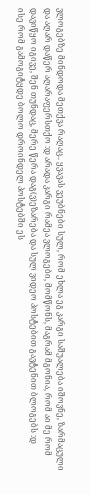ვლოგებზე მინდოდა მეთქვა რაღაც.. ყვავას ვეუბნები სულ, რომ ეხლა ეგ კარგი საშუალება იშოვნე, ზარმაცული და აღარ დაწერ აღარაფერსთქო :დ არადა კარგი რამეა ვლოგები, მომწონს, მაგრამ მგონია, რომ აი მე რომ დავიწყო იგივე, შენ თუნდაც, მერე წერა დაგ(ვ)ეზარება და სულ ვიდეო პოსტებით გავტენით ბლოგებს :დ
ისე რომ გამოგიტყდე ბოლო დროინდელ პოსტებში ეს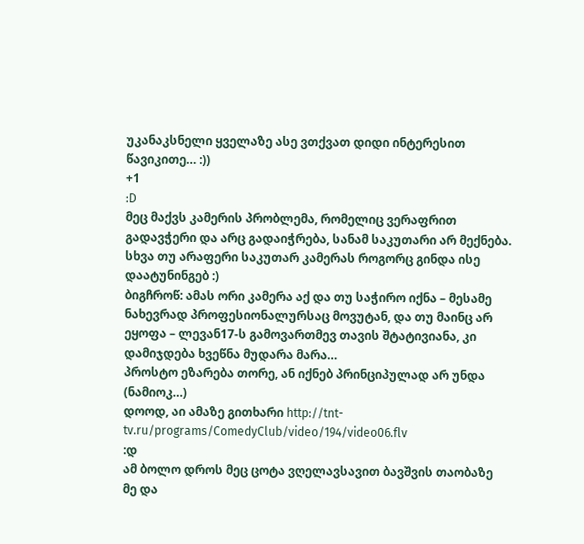უკანაკსნელი ყველაზე ასე ვთქვათ დიდი ინტერესით წავიკითე… :))
+1
:D
მეც მაქვს კამერის პრობლემა, რომელიც ვერაფრით გადავჭერი და არც გადაიჭრება, სანამ საკუთარი არ მექნება. სხვა თუ არაფერი საკუთარ კამერას როგორც გინდა ისე დაატუნინგებ :)
ბიგჩროწ: ამას ორი კამერა აქ და თუ საჭირო იქნა – მესამე ნახევრად პროფესიონალურსაც მოვუტან, და თუ მაინც არ ეყოფა – ლევან17-ს გამოვართმევ თავის შტატივიანა, კი დამიჯდება ხვეწნა მუდარა მარა…
პროსტო ეზარება თორე, ან იქნებ პრინციპულად არ უნდა (ნამიოკ…)
დოოდ, აი ამაზე გითხარი http://tnt-tv.ru/programs/ComedyClub/video/194/video06.flv
:დ
ამ ბოლო დროს მეც ცოტა ვღელავსავით ბავშვის თაობაზე
მე და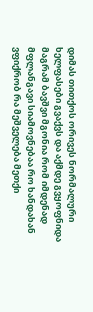დიმას თითქოს ორივეს ნორმალური ხელფასები გვაქვს და აქმდე გვყოფნიდა
მაგრამ ბავშვი მგონია რომ იმდენად მფლანგავი სიამოვნებაა რო ხანდახან ვფიქრობ რა მეშველება მეთქი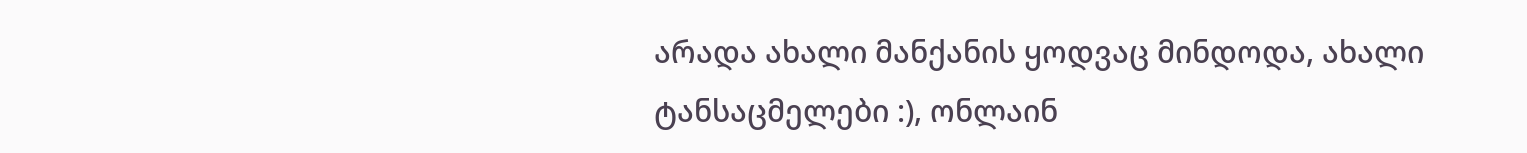არადა ახალი მანქანის ყოდვაც მინდოდა, ახალი ტანსაცმელები :), ონლაინ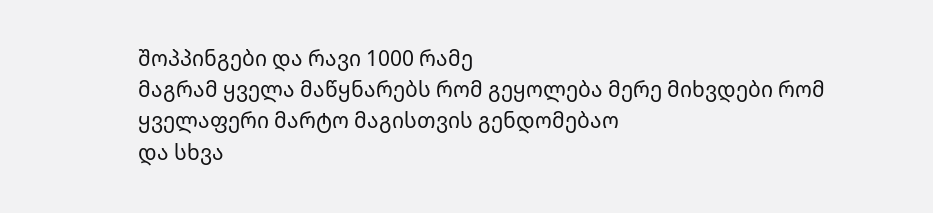შოპპინგები და რავი 1000 რამე
მაგრამ ყველა მაწყნარებს რომ გეყოლება მერე მიხვდები რომ ყველაფერი მარტო მაგისთვის გენდომებაო
და სხვა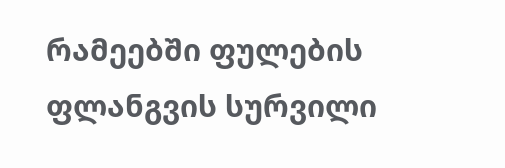რამეებში ფულების ფლანგვის სურვილი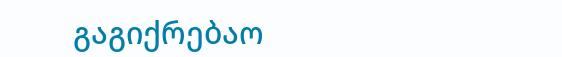გაგიქრებაო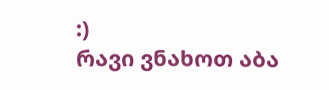:)
რავი ვნახოთ აბა